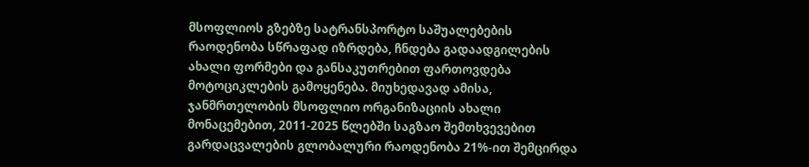მსოფლიოს გზებზე სატრანსპორტო საშუალებების რაოდენობა სწრაფად იზრდება, ჩნდება გადაადგილების ახალი ფორმები და განსაკუთრებით ფართოვდება მოტოციკლების გამოყენება. მიუხედავად ამისა, ჯანმრთელობის მსოფლიო ორგანიზაციის ახალი მონაცემებით, 2011-2025 წლებში საგზაო შემთხვევებით გარდაცვალების გლობალური რაოდენობა 21%-ით შემცირდა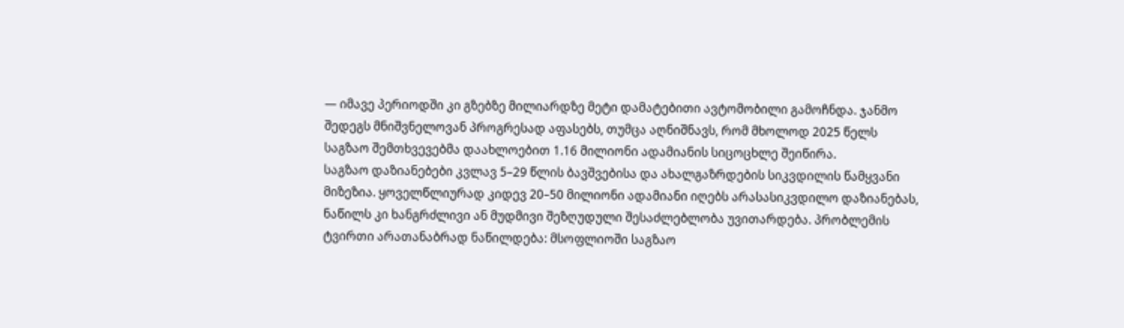— იმავე პერიოდში კი გზებზე მილიარდზე მეტი დამატებითი ავტომობილი გამოჩნდა. ჯანმო შედეგს მნიშვნელოვან პროგრესად აფასებს, თუმცა აღნიშნავს, რომ მხოლოდ 2025 წელს საგზაო შემთხვევებმა დაახლოებით 1.16 მილიონი ადამიანის სიცოცხლე შეიწირა.
საგზაო დაზიანებები კვლავ 5–29 წლის ბავშვებისა და ახალგაზრდების სიკვდილის წამყვანი მიზეზია. ყოველწლიურად კიდევ 20–50 მილიონი ადამიანი იღებს არასასიკვდილო დაზიანებას, ნაწილს კი ხანგრძლივი ან მუდმივი შეზღუდული შესაძლებლობა უვითარდება. პრობლემის ტვირთი არათანაბრად ნაწილდება: მსოფლიოში საგზაო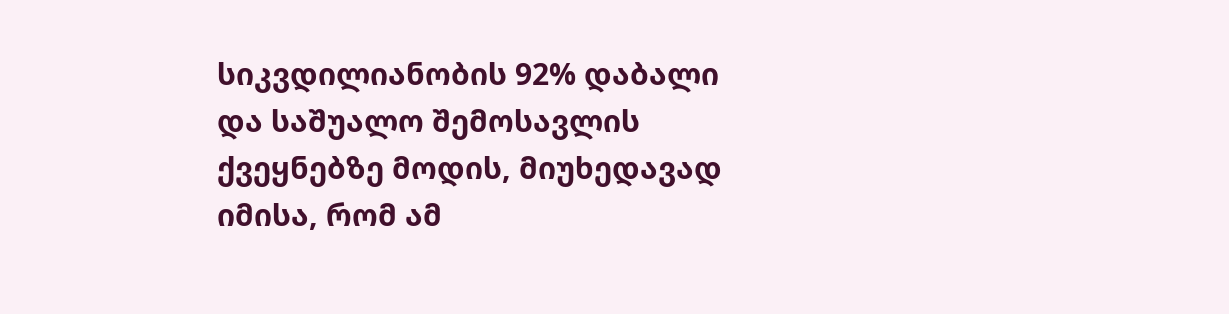სიკვდილიანობის 92% დაბალი და საშუალო შემოსავლის ქვეყნებზე მოდის, მიუხედავად იმისა, რომ ამ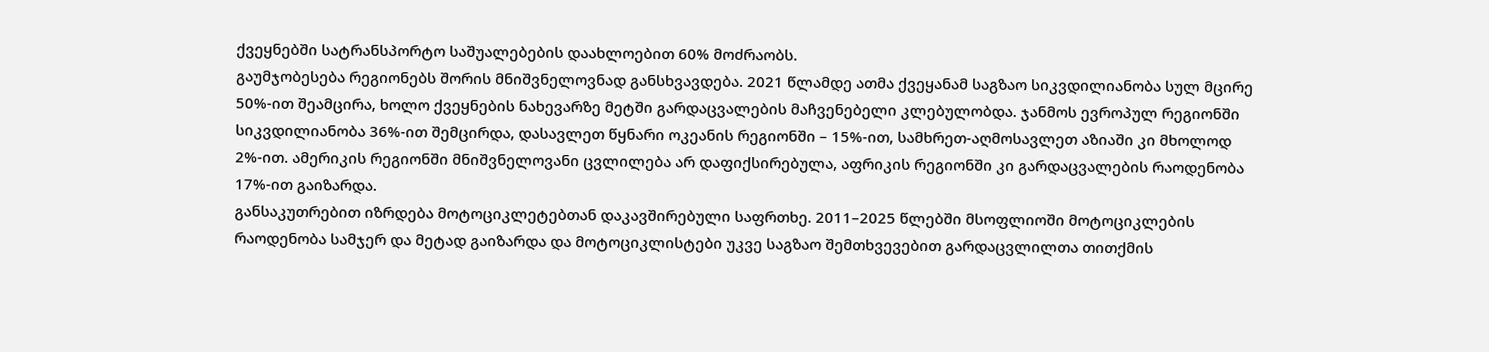ქვეყნებში სატრანსპორტო საშუალებების დაახლოებით 60% მოძრაობს.
გაუმჯობესება რეგიონებს შორის მნიშვნელოვნად განსხვავდება. 2021 წლამდე ათმა ქვეყანამ საგზაო სიკვდილიანობა სულ მცირე 50%-ით შეამცირა, ხოლო ქვეყნების ნახევარზე მეტში გარდაცვალების მაჩვენებელი კლებულობდა. ჯანმოს ევროპულ რეგიონში სიკვდილიანობა 36%-ით შემცირდა, დასავლეთ წყნარი ოკეანის რეგიონში – 15%-ით, სამხრეთ-აღმოსავლეთ აზიაში კი მხოლოდ 2%-ით. ამერიკის რეგიონში მნიშვნელოვანი ცვლილება არ დაფიქსირებულა, აფრიკის რეგიონში კი გარდაცვალების რაოდენობა 17%-ით გაიზარდა.
განსაკუთრებით იზრდება მოტოციკლეტებთან დაკავშირებული საფრთხე. 2011–2025 წლებში მსოფლიოში მოტოციკლების რაოდენობა სამჯერ და მეტად გაიზარდა და მოტოციკლისტები უკვე საგზაო შემთხვევებით გარდაცვლილთა თითქმის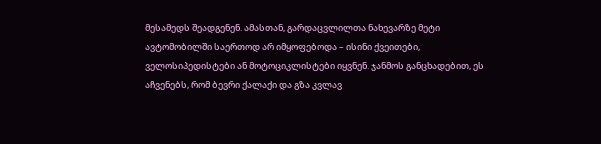მესამედს შეადგენენ. ამასთან, გარდაცვლილთა ნახევარზე მეტი ავტომობილში საერთოდ არ იმყოფებოდა – ისინი ქვეითები, ველოსიპედისტები ან მოტოციკლისტები იყვნენ. ჯანმოს განცხადებით, ეს აჩვენებს, რომ ბევრი ქალაქი და გზა კვლავ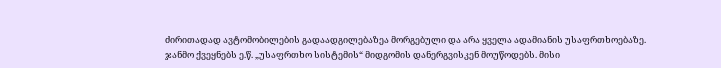ძირითადად ავტომობილების გადაადგილებაზეა მორგებული და არა ყველა ადამიანის უსაფრთხოებაზე.
ჯანმო ქვეყნებს ე.წ. „უსაფრთხო სისტემის“ მიდგომის დანერგვისკენ მოუწოდებს. მისი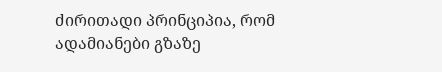ძირითადი პრინციპია, რომ ადამიანები გზაზე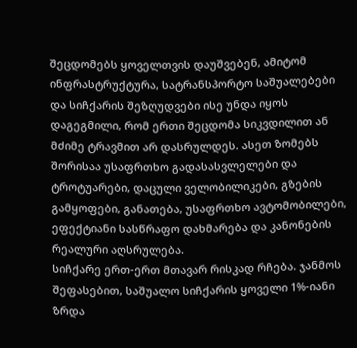შეცდომებს ყოველთვის დაუშვებენ, ამიტომ ინფრასტრუქტურა, სატრანსპორტო საშუალებები და სიჩქარის შეზღუდვები ისე უნდა იყოს დაგეგმილი, რომ ერთი შეცდომა სიკვდილით ან მძიმე ტრავმით არ დასრულდეს. ასეთ ზომებს შორისაა უსაფრთხო გადასასვლელები და ტროტუარები, დაცული ველობილიკები, გზების გამყოფები, განათება, უსაფრთხო ავტომობილები, ეფექტიანი სასწრაფო დახმარება და კანონების რეალური აღსრულება.
სიჩქარე ერთ-ერთ მთავარ რისკად რჩება. ჯანმოს შეფასებით, საშუალო სიჩქარის ყოველი 1%-იანი ზრდა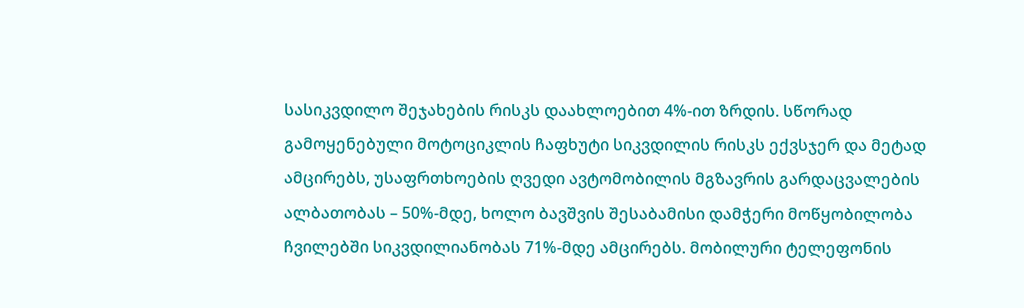სასიკვდილო შეჯახების რისკს დაახლოებით 4%-ით ზრდის. სწორად გამოყენებული მოტოციკლის ჩაფხუტი სიკვდილის რისკს ექვსჯერ და მეტად ამცირებს, უსაფრთხოების ღვედი ავტომობილის მგზავრის გარდაცვალების ალბათობას – 50%-მდე, ხოლო ბავშვის შესაბამისი დამჭერი მოწყობილობა ჩვილებში სიკვდილიანობას 71%-მდე ამცირებს. მობილური ტელეფონის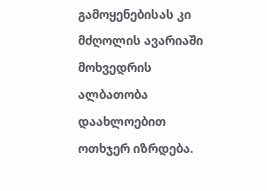გამოყენებისას კი მძღოლის ავარიაში მოხვედრის ალბათობა დაახლოებით ოთხჯერ იზრდება.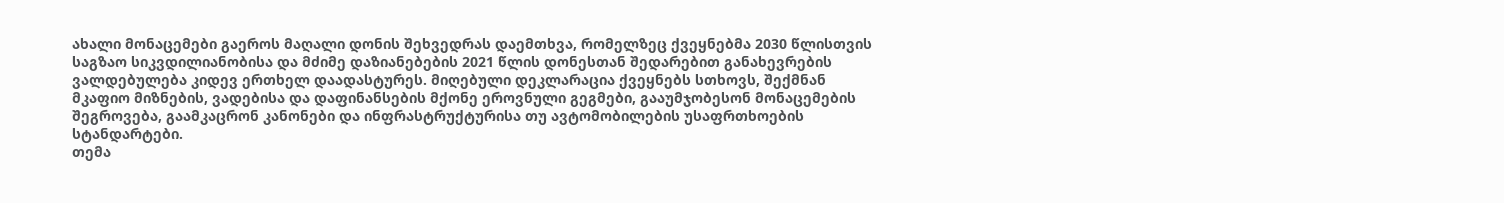ახალი მონაცემები გაეროს მაღალი დონის შეხვედრას დაემთხვა, რომელზეც ქვეყნებმა 2030 წლისთვის საგზაო სიკვდილიანობისა და მძიმე დაზიანებების 2021 წლის დონესთან შედარებით განახევრების ვალდებულება კიდევ ერთხელ დაადასტურეს. მიღებული დეკლარაცია ქვეყნებს სთხოვს, შექმნან მკაფიო მიზნების, ვადებისა და დაფინანსების მქონე ეროვნული გეგმები, გააუმჯობესონ მონაცემების შეგროვება, გაამკაცრონ კანონები და ინფრასტრუქტურისა თუ ავტომობილების უსაფრთხოების სტანდარტები.
თემა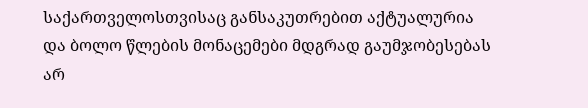საქართველოსთვისაც განსაკუთრებით აქტუალურია და ბოლო წლების მონაცემები მდგრად გაუმჯობესებას არ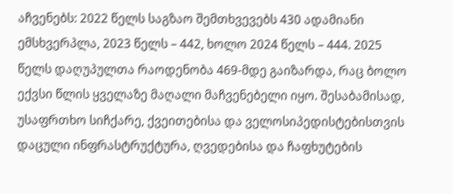აჩვენებს: 2022 წელს საგზაო შემთხვევებს 430 ადამიანი ემსხვერპლა, 2023 წელს – 442, ხოლო 2024 წელს – 444. 2025 წელს დაღუპულთა რაოდენობა 469-მდე გაიზარდა, რაც ბოლო ექვსი წლის ყველაზე მაღალი მაჩვენებელი იყო. შესაბამისად, უსაფრთხო სიჩქარე, ქვეითებისა და ველოსიპედისტებისთვის დაცული ინფრასტრუქტურა, ღვედებისა და ჩაფხუტების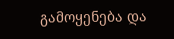გამოყენება და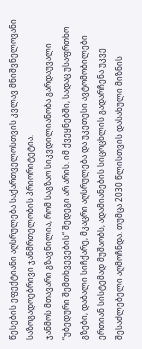წესების ეფექტიანი აღსრულება საქართველოსთვის კვლავ მნიშვნელოვანი საზოგადოებრივი ჯანმრთელობის პრიორიტეტია.
ჯანმოს მთავარი გზავნილია, რომ საგზაო სიკვდილიანობა გარდაუვალი “უბედური შემთხვევების“ შედეგი არ არის. იმ ქვეყნებში, სადაც უსაფრთხო გზები, დაბალი სიჩქარე, მკაცრი აღსრულება და უკეთესი ავტომობილები ერთიან სისტემად მუშაობს, ადამიანების სიცოცხლის გადარჩენა უკვე შესაძლებელი აღმოჩნდა. თუმცა 2030 წლისთვის დასახული მიზნის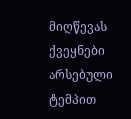მიღწევას ქვეყნები არსებული ტემპით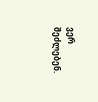ვერ შეძლებენ.